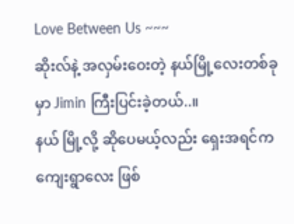Love Between Us ~~~
ဆိုးလ်နဲ့ အလှမ်းဝေးတဲ့ နယ်မြို့လေးတစ်ခုမှာ Jimin ကြီးပြင်းခဲ့တယ်..။
နယ် မြို့လို့ ဆိုပေမယ့်လည်း ရှေးအရင်က ကျေးရွာလေး ဖြစ်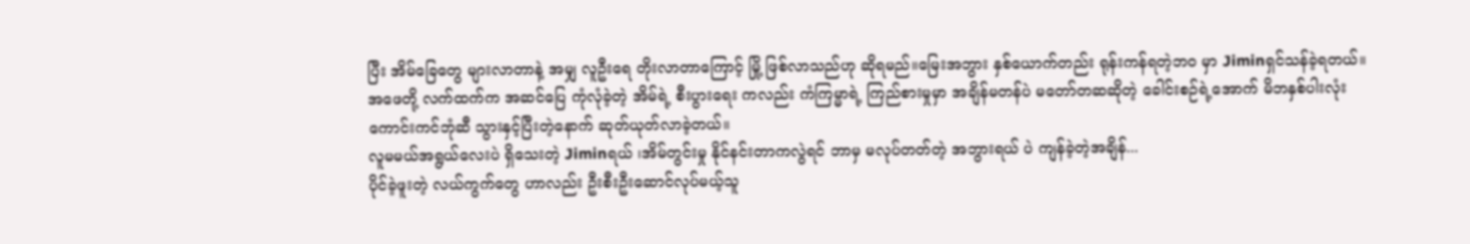ပြီး အိမ်ခြေတွေ များလာတာနဲ့ အမျှ လူဦးရေ တိုးလာတာကြောင့် မြို့ ဖြစ်လာသည်ဟု ဆိုရမည်။မြေးအဘွား နှစ်ယောက်တည်း ရုန်းကန်ရတဲ့ဘဝ မှာ Jiminရှင်သန်ခဲ့ရတယ်။
အဖေတို့ လက်ထက်က အဆင်ပြေ ကုံလုံခဲ့တဲ့ အိမ်ရဲ့ စီးပွားရေး ကလည်း ကံကြမ္မာရဲ့ ကြည်စားမှုမှာ အချိန်မတန်ပဲ မတော်တဆဆိုတဲ့ ခေါင်းစဉ်ရဲ့အောက် မိဘနှစ်ပါးလုံး ကောင်းကင်ဘုံဆီ သွားနှင့်ပြီးတဲ့နောက် ဆုတ်ယုတ်လာခဲ့တယ်။
လူမမယ်အရွယ်လေးပဲ ရှိသေးတဲ့ Jiminရယ် ၊အိမ်တွင်းမှု နိုင်နင်းတာကလွဲရင် ဘာမှ မလုပ်တတ်တဲ့ အဘွားရယ် ပဲ ကျန်ခဲ့တဲ့အချိန်...
ပိုင်ခဲ့ဖူးတဲ့ လယ်ကွက်တွေ ဟာလည်း ဦးစီးဦးဆောင်လုပ်မယ့်သူ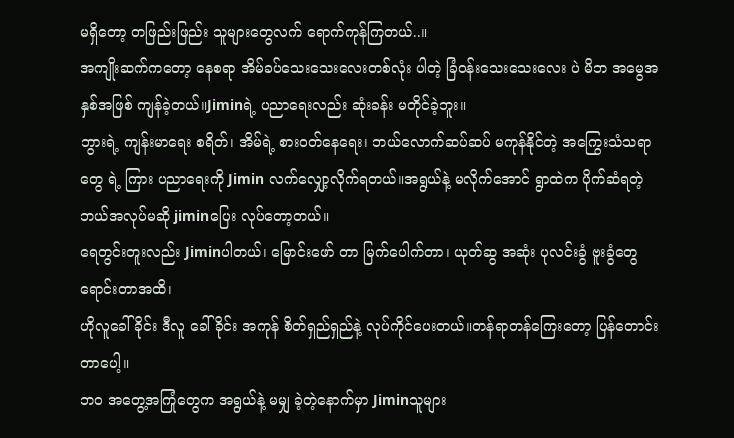မရှိတော့ တဖြည်းဖြည်း သူများတွေလက် ရောက်ကုန်ကြတယ်..။
အကျိုးဆက်ကတော့ နေစရာ အိမ်ခပ်သေးသေးလေးတစ်လုံး ပါတဲ့ ခြံဝန်းသေးသေးလေး ပဲ မိဘ အမွေအနှစ်အဖြစ် ကျန်ခဲ့တယ်။Jiminရဲ့ ပညာရေးလည်း ဆုံးခန်း မတိုင်ခဲ့ဘူး။
ဘွားရဲ့ ကျန်းမာရေး စရိတ်၊ အိမ်ရဲ့ စားဝတ်နေရေး၊ ဘယ်လောက်ဆပ်ဆပ် မကုန်နိုင်တဲ့ အကြွေးသံသရာတွေ ရဲ့ ကြား ပညာရေးကို Jimin လက်လျှော့လိုက်ရတယ်။အရွယ်နဲ့ မလိုက်အောင် ရွာထဲက ပိုက်ဆံရတဲ့ ဘယ်အလုပ်မဆို jiminပြေး လုပ်တော့တယ်။
ရေတွင်းတူးလည်း Jiminပါတယ်၊ မြောင်းဖော် တာ မြက်ပေါက်တာ၊ ယုတ်ဆွ အဆုံး ပုလင်းခွံ ဗူးခွံတွေ ရောင်းတာအထိ၊
ဟိုလူခေါ်ခိုင်း ဒီလူ ခေါ်ခိုင်း အကုန် စိတ်ရှည်ရှည်နဲ့ လုပ်ကိုင်ပေးတယ်။တန်ရာတန်ကြေးတော့ ပြန်တောင်းတာပေါ့။
ဘဝ အတွေ့အကြုံတွေက အရွယ်နဲ့ မမျှ ခဲ့တဲ့နောက်မှာ Jiminသူများ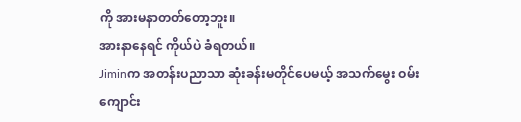ကို အားမနာတတ်တော့ဘူး။
အားနာနေရင် ကိုယ်ပဲ ခံရတယ်။
Jiminက အတန်းပညာသာ ဆုံးခန်းမတိုင်ပေမယ့် အသက်မွေး ဝမ်းကျောင်း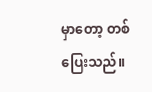မှာတော့ တစ် ပြေးသည်။